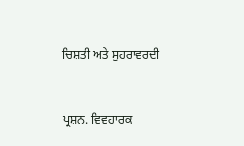ਚਿਸ਼ਤੀ ਅਤੇ ਸੁਹਰਾਵਰਦੀ


ਪ੍ਰਸ਼ਨ. ਵਿਵਹਾਰਕ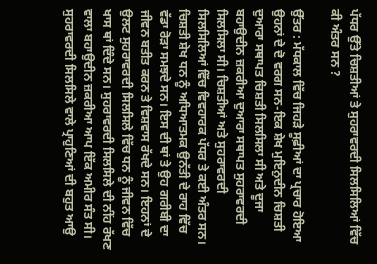ਪੱਧਰ ਉੱਤੇ ਚਿਸ਼ਤੀਆਂ ਤੇ ਸੁਹਰਾਵਰਦੀ ਸਿਲਸਿਲਿਆਂ ਵਿੱਚ ਕੀ ਅੰਤਰ ਸਨ ?

ਉੱਤਰ : ਮੱਧਕਾਲ ਵਿੱਚ ਜਿਹੜੇ ਸੂਫ਼ੀਆਂ ਦਾ ਪ੍ਰਚਾਰ ਹੋਇਆ ਉਹਨਾਂ ਦੇ ਦੋ ਵਰਗ ਸਨ-ਇਕ ਸ਼ੇਖ ਮੁਇਨੁਦੀਨ ਚਿਸ਼ਤੀ ਦੁਆਰਾ ਸਥਾਪਤ ਚਿਸ਼ਤੀ ਸਿਲਸਿਲਾ ਸੀ ਅਤੇ ਦੂਜਾ ਬਹਾਉਦੀਨ ਜ਼ਕਰੀਆ ਦੁਆਰਾ ਸਥਾਪਤ ਸੁਹਰਾਵਰਦੀ ਸਿਲਸਿਲਾ ਸੀ। ਚਿਸ਼ਤੀਆਂ ਅਤੇ ਸੁਹਰਾਵਰਦੀ ਸਿਲਸਿਲਿਆਂ ਵਿੱਚ ਵਿਵਹਾਰਕ ਪੱਧਰ ਤੇ ਕਈ ਅੰਤਰ ਸਨ। ਚਿਸ਼ਤੀ ਸ਼ੇਖ ਧਨ ਨੂੰ ਅਧਿਆਤਮਕ ਉਨੱਤੀ ਦੇ ਰਾਹ ਵਿੱਚ ਵੱਡਾ ਰੋੜਾ ਸਮਝਦੇ ਸਨ। ਇਸ ਦੀ ਥਾਂ ਤੇ ਉਹ ਗਰੀਬੀ ਦਾ ਜੀਵਨ ਬਤੀਤ ਕਰਨ ਤੇ ਵਿਸ਼ਵਾਸ ਰੱਖਦੇ ਸਨ। ਇਹਨਾਂ ਦੇ ਉਲਟ ਸੁਹਰਾਵਰਦੀ ਸਿਲਸਿਲੇ ਵਿੱਚ ਧਨ ਨੂੰ ਜੀਵਨ ਵਿੱਚ ਖਾਸ ਥਾਂ ਦਿੰਦੇ ਸਨ। ਸੁਹਰਾਵਰਦੀ ਸਿਲਸਿਲੇ ਦੀ ਨੀਂਹ ਰੱਖਣ ਵਾਲਾ ਬਹਾਉਦੀਨ ਜ਼ਕਰੀਆ ਆਪ ਇੱਕ ਅਮੀਰ ਸੰਤ ਸੀ। ਸੁਹਰਾਵਰਦੀ ਸਿਲਸਿਲੇ ਵਾਲੇ ਪ੍ਰਾਹੁਣਿਆਂ ਦੀ ਬਹੁਤ ਆਉ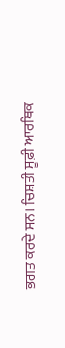ਭਗਤ ਕਰਦੇ ਸਨ। ਚਿਸ਼ਤੀ ਸੂਫ਼ੀ ਆਰਥਿਕ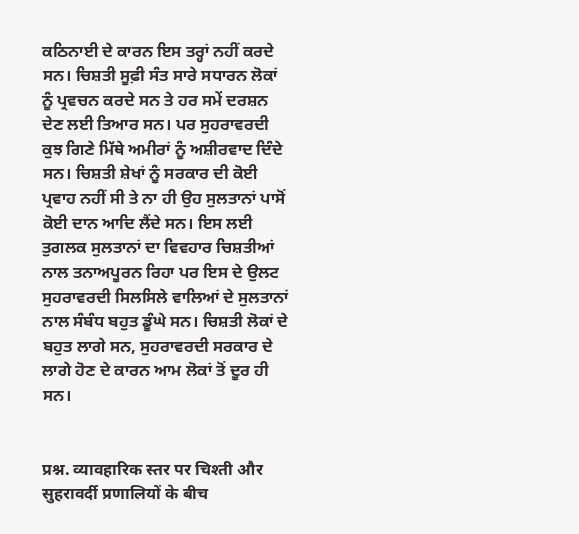ਕਠਿਨਾਈ ਦੇ ਕਾਰਨ ਇਸ ਤਰ੍ਹਾਂ ਨਹੀਂ ਕਰਦੇ ਸਨ। ਚਿਸ਼ਤੀ ਸੂਫ਼ੀ ਸੰਤ ਸਾਰੇ ਸਧਾਰਨ ਲੋਕਾਂ ਨੂੰ ਪ੍ਰਵਚਨ ਕਰਦੇ ਸਨ ਤੇ ਹਰ ਸਮੇਂ ਦਰਸ਼ਨ ਦੇਣ ਲਈ ਤਿਆਰ ਸਨ। ਪਰ ਸੁਹਰਾਵਰਦੀ ਕੁਝ ਗਿਣੇ ਮਿੱਥੇ ਅਮੀਰਾਂ ਨੂੰ ਅਸ਼ੀਰਵਾਦ ਦਿੰਦੇ ਸਨ। ਚਿਸ਼ਤੀ ਸ਼ੇਖਾਂ ਨੂੰ ਸਰਕਾਰ ਦੀ ਕੋਈ ਪ੍ਰਵਾਹ ਨਹੀਂ ਸੀ ਤੇ ਨਾ ਹੀ ਉਹ ਸੁਲਤਾਨਾਂ ਪਾਸੋਂ ਕੋਈ ਦਾਨ ਆਦਿ ਲੈਂਦੇ ਸਨ। ਇਸ ਲਈ ਤੁਗਲਕ ਸੁਲਤਾਨਾਂ ਦਾ ਵਿਵਹਾਰ ਚਿਸ਼ਤੀਆਂ ਨਾਲ ਤਨਾਅਪੂਰਨ ਰਿਹਾ ਪਰ ਇਸ ਦੇ ਉਲਟ ਸੁਹਰਾਵਰਦੀ ਸਿਲਸਿਲੇ ਵਾਲਿਆਂ ਦੇ ਸੁਲਤਾਨਾਂ ਨਾਲ ਸੰਬੰਧ ਬਹੁਤ ਡੂੰਘੇ ਸਨ। ਚਿਸ਼ਤੀ ਲੋਕਾਂ ਦੇ ਬਹੁਤ ਲਾਗੇ ਸਨ, ਸੁਹਰਾਵਰਦੀ ਸਰਕਾਰ ਦੇ ਲਾਗੇ ਹੋਣ ਦੇ ਕਾਰਨ ਆਮ ਲੋਕਾਂ ਤੋਂ ਦੂਰ ਹੀ ਸਨ।


प्रश्न. व्यावहारिक स्तर पर चिश्ती और सुहरावर्दी प्रणालियों के बीच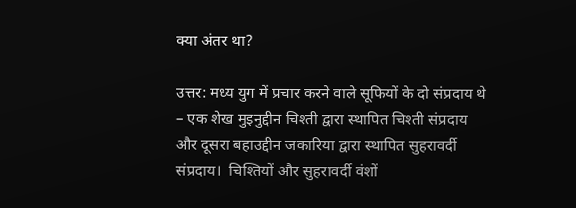क्या अंतर था?

उत्तर: मध्य युग में प्रचार करने वाले सूफियों के दो संप्रदाय थे – एक शेख मुइनुद्दीन चिश्ती द्वारा स्थापित चिश्ती संप्रदाय और दूसरा बहाउद्दीन जकारिया द्वारा स्थापित सुहरावर्दी संप्रदाय।  चिश्तियों और सुहरावर्दी वंशों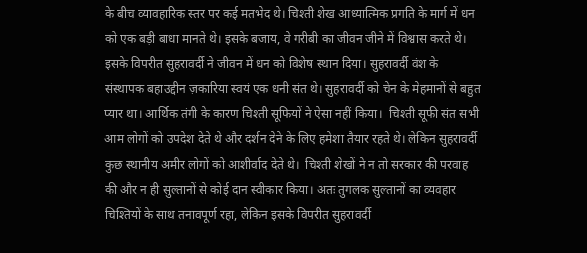के बीच व्यावहारिक स्तर पर कई मतभेद थे। चिश्ती शेख आध्यात्मिक प्रगति के मार्ग में धन को एक बड़ी बाधा मानते थे। इसके बजाय, वे गरीबी का जीवन जीने में विश्वास करते थे। इसके विपरीत सुहरावर्दी ने जीवन में धन को विशेष स्थान दिया। सुहरावर्दी वंश के संस्थापक बहाउद्दीन ज़कारिया स्वयं एक धनी संत थे। सुहरावर्दी को चेन के मेहमानों से बहुत प्यार था। आर्थिक तंगी के कारण चिश्ती सूफियों ने ऐसा नहीं किया।  चिश्ती सूफी संत सभी आम लोगों को उपदेश देते थे और दर्शन देने के लिए हमेशा तैयार रहते थे। लेकिन सुहरावर्दी कुछ स्थानीय अमीर लोगों को आशीर्वाद देते थे।  चिश्ती शेखों ने न तो सरकार की परवाह की और न ही सुल्तानों से कोई दान स्वीकार किया। अतः तुगलक सुल्तानों का व्यवहार चिश्तियों के साथ तनावपूर्ण रहा, लेकिन इसके विपरीत सुहरावर्दी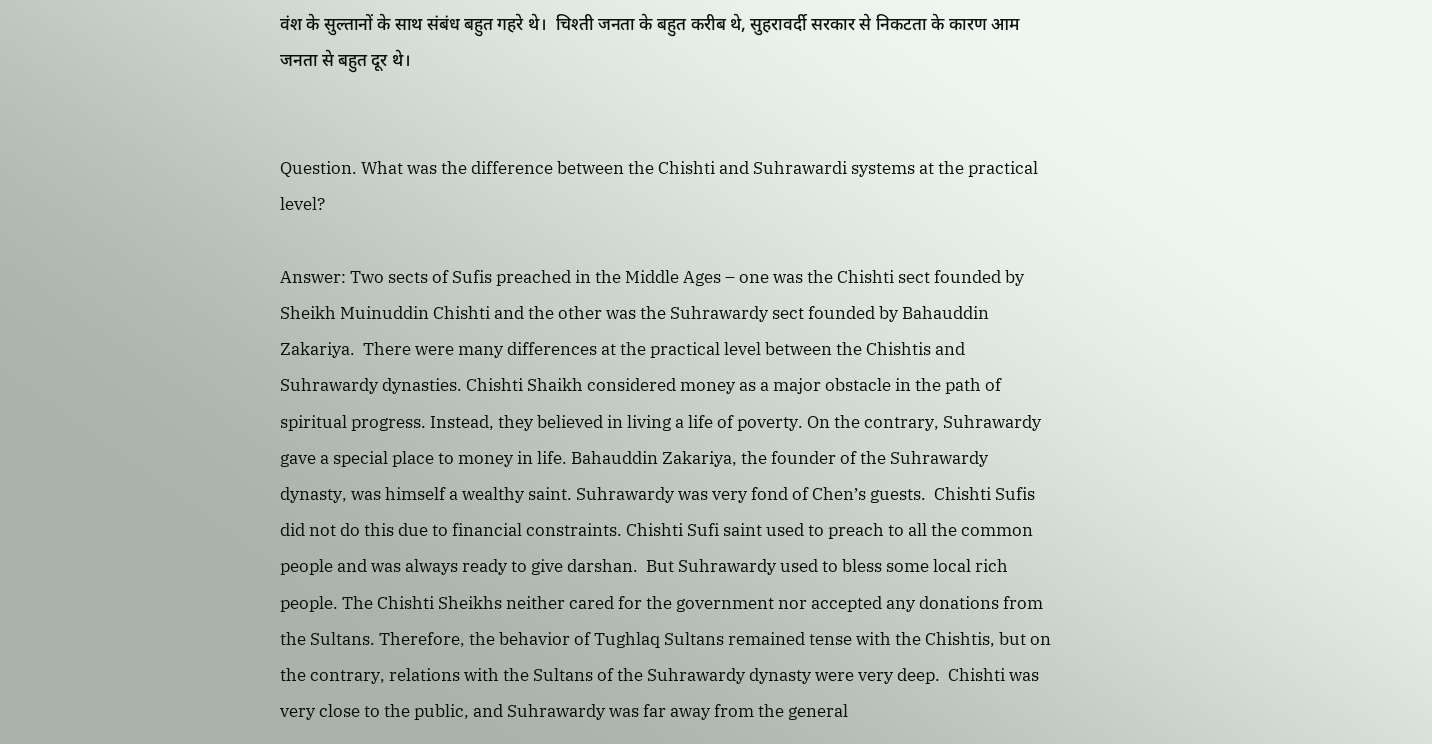वंश के सुल्तानों के साथ संबंध बहुत गहरे थे।  चिश्ती जनता के बहुत करीब थे, सुहरावर्दी सरकार से निकटता के कारण आम जनता से बहुत दूर थे।


Question. What was the difference between the Chishti and Suhrawardi systems at the practical level?

Answer: Two sects of Sufis preached in the Middle Ages – one was the Chishti sect founded by Sheikh Muinuddin Chishti and the other was the Suhrawardy sect founded by Bahauddin Zakariya.  There were many differences at the practical level between the Chishtis and Suhrawardy dynasties. Chishti Shaikh considered money as a major obstacle in the path of spiritual progress. Instead, they believed in living a life of poverty. On the contrary, Suhrawardy gave a special place to money in life. Bahauddin Zakariya, the founder of the Suhrawardy dynasty, was himself a wealthy saint. Suhrawardy was very fond of Chen’s guests.  Chishti Sufis did not do this due to financial constraints. Chishti Sufi saint used to preach to all the common people and was always ready to give darshan.  But Suhrawardy used to bless some local rich people. The Chishti Sheikhs neither cared for the government nor accepted any donations from the Sultans. Therefore, the behavior of Tughlaq Sultans remained tense with the Chishtis, but on the contrary, relations with the Sultans of the Suhrawardy dynasty were very deep.  Chishti was very close to the public, and Suhrawardy was far away from the general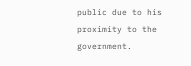public due to his proximity to the government.